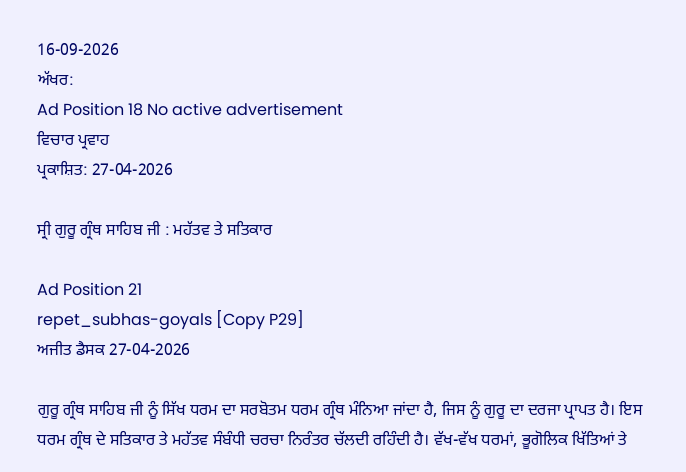16-09-2026
ਅੱਖਰ:
Ad Position 18 No active advertisement
ਵਿਚਾਰ ਪ੍ਰਵਾਹ
ਪ੍ਰਕਾਸ਼ਿਤ: 27-04-2026

ਸ੍ਰੀ ਗੁਰੂ ਗ੍ਰੰਥ ਸਾਹਿਬ ਜੀ : ਮਹੱਤਵ ਤੇ ਸਤਿਕਾਰ

Ad Position 21
repet_subhas-goyals [Copy P29]
ਅਜੀਤ ਡੈਸਕ 27-04-2026

ਗੁਰੂ ਗ੍ਰੰਥ ਸਾਹਿਬ ਜੀ ਨੂੰ ਸਿੱਖ ਧਰਮ ਦਾ ਸਰਬੋਤਮ ਧਰਮ ਗ੍ਰੰਥ ਮੰਨਿਆ ਜਾਂਦਾ ਹੈ, ਜਿਸ ਨੂੰ ਗੁਰੂ ਦਾ ਦਰਜਾ ਪ੍ਰਾਪਤ ਹੈ। ਇਸ ਧਰਮ ਗ੍ਰੰਥ ਦੇ ਸਤਿਕਾਰ ਤੇ ਮਹੱਤਵ ਸੰਬੰਧੀ ਚਰਚਾ ਨਿਰੰਤਰ ਚੱਲਦੀ ਰਹਿੰਦੀ ਹੈ। ਵੱਖ-ਵੱਖ ਧਰਮਾਂ, ਭੂਗੋਲਿਕ ਖਿੱਤਿਆਂ ਤੇ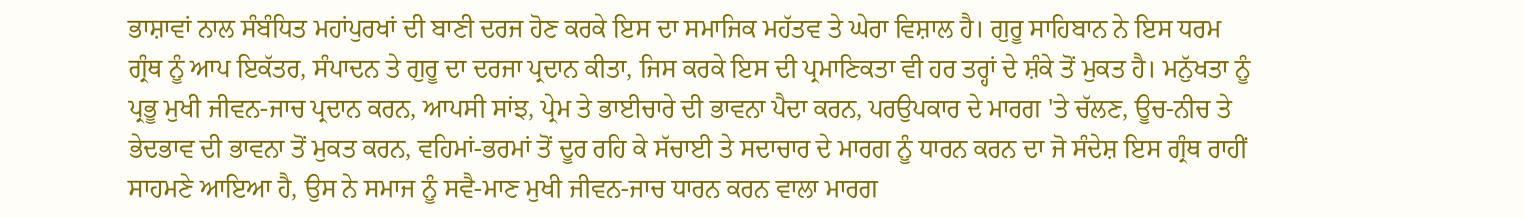ਭਾਸ਼ਾਵਾਂ ਨਾਲ ਸੰਬੰਧਿਤ ਮਹਾਂਪੁਰਖਾਂ ਦੀ ਬਾਣੀ ਦਰਜ ਹੋਣ ਕਰਕੇ ਇਸ ਦਾ ਸਮਾਜਿਕ ਮਹੱਤਵ ਤੇ ਘੇਰਾ ਵਿਸ਼ਾਲ ਹੈ। ਗੁਰੂ ਸਾਹਿਬਾਨ ਨੇ ਇਸ ਧਰਮ ਗ੍ਰੰਥ ਨੂੰ ਆਪ ਇਕੱਤਰ, ਸੰਪਾਦਨ ਤੇ ਗੁਰੂ ਦਾ ਦਰਜਾ ਪ੍ਰਦਾਨ ਕੀਤਾ, ਜਿਸ ਕਰਕੇ ਇਸ ਦੀ ਪ੍ਰਮਾਣਿਕਤਾ ਵੀ ਹਰ ਤਰ੍ਹਾਂ ਦੇ ਸ਼ੰਕੇ ਤੋਂ ਮੁਕਤ ਹੈ। ਮਨੁੱਖਤਾ ਨੂੰ ਪ੍ਰਭੂ ਮੁਖੀ ਜੀਵਨ-ਜਾਚ ਪ੍ਰਦਾਨ ਕਰਨ, ਆਪਸੀ ਸਾਂਝ, ਪ੍ਰੇਮ ਤੇ ਭਾਈਚਾਰੇ ਦੀ ਭਾਵਨਾ ਪੈਦਾ ਕਰਨ, ਪਰਉਪਕਾਰ ਦੇ ਮਾਰਗ 'ਤੇ ਚੱਲਣ, ਊਚ-ਨੀਚ ਤੇ ਭੇਦਭਾਵ ਦੀ ਭਾਵਨਾ ਤੋਂ ਮੁਕਤ ਕਰਨ, ਵਹਿਮਾਂ-ਭਰਮਾਂ ਤੋਂ ਦੂਰ ਰਹਿ ਕੇ ਸੱਚਾਈ ਤੇ ਸਦਾਚਾਰ ਦੇ ਮਾਰਗ ਨੂੰ ਧਾਰਨ ਕਰਨ ਦਾ ਜੋ ਸੰਦੇਸ਼ ਇਸ ਗ੍ਰੰਥ ਰਾਹੀਂ ਸਾਹਮਣੇ ਆਇਆ ਹੈ, ਉਸ ਨੇ ਸਮਾਜ ਨੂੰ ਸਵੈ-ਮਾਣ ਮੁਖੀ ਜੀਵਨ-ਜਾਚ ਧਾਰਨ ਕਰਨ ਵਾਲਾ ਮਾਰਗ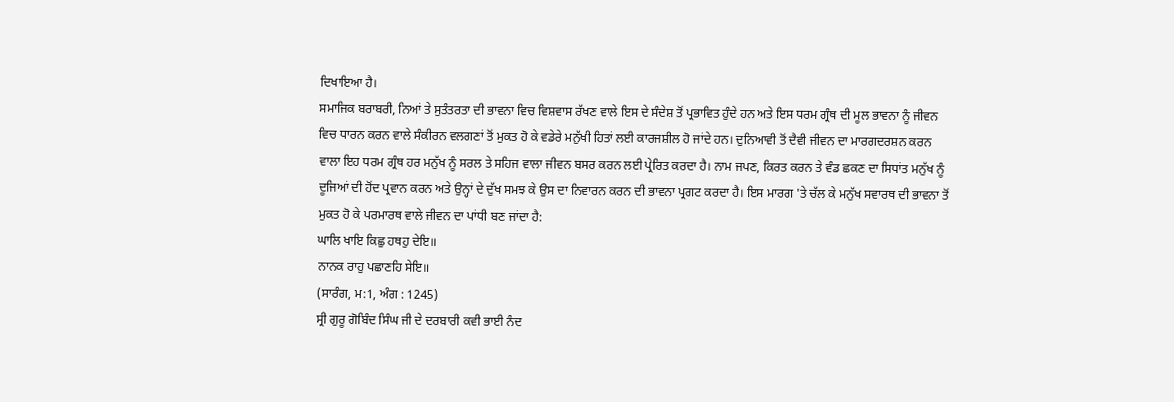ਦਿਖਾਇਆ ਹੈ।
ਸਮਾਜਿਕ ਬਰਾਬਰੀ, ਨਿਆਂ ਤੇ ਸੁਤੰਤਰਤਾ ਦੀ ਭਾਵਨਾ ਵਿਚ ਵਿਸ਼ਵਾਸ ਰੱਖਣ ਵਾਲੇ ਇਸ ਦੇ ਸੰਦੇਸ਼ ਤੋਂ ਪ੍ਰਭਾਵਿਤ ਹੁੰਦੇ ਹਨ ਅਤੇ ਇਸ ਧਰਮ ਗ੍ਰੰਥ ਦੀ ਮੂਲ ਭਾਵਨਾ ਨੂੰ ਜੀਵਨ ਵਿਚ ਧਾਰਨ ਕਰਨ ਵਾਲੇ ਸੰਕੀਰਨ ਵਲਗਣਾਂ ਤੋਂ ਮੁਕਤ ਹੋ ਕੇ ਵਡੇਰੇ ਮਨੁੱਖੀ ਹਿਤਾਂ ਲਈ ਕਾਰਜਸ਼ੀਲ ਹੋ ਜਾਂਦੇ ਹਨ। ਦੁਨਿਆਵੀ ਤੋਂ ਦੈਵੀ ਜੀਵਨ ਦਾ ਮਾਰਗਦਰਸ਼ਨ ਕਰਨ ਵਾਲਾ ਇਹ ਧਰਮ ਗ੍ਰੰਥ ਹਰ ਮਨੁੱਖ ਨੂੰ ਸਰਲ ਤੇ ਸਹਿਜ ਵਾਲਾ ਜੀਵਨ ਬਸਰ ਕਰਨ ਲਈ ਪ੍ਰੇਰਿਤ ਕਰਦਾ ਹੈ। ਨਾਮ ਜਪਣ, ਕਿਰਤ ਕਰਨ ਤੇ ਵੰਡ ਛਕਣ ਦਾ ਸਿਧਾਂਤ ਮਨੁੱਖ ਨੂੰ ਦੂਜਿਆਂ ਦੀ ਹੋਂਦ ਪ੍ਰਵਾਨ ਕਰਨ ਅਤੇ ਉਨ੍ਹਾਂ ਦੇ ਦੁੱਖ ਸਮਝ ਕੇ ਉਸ ਦਾ ਨਿਵਾਰਨ ਕਰਨ ਦੀ ਭਾਵਨਾ ਪ੍ਰਗਟ ਕਰਦਾ ਹੈ। ਇਸ ਮਾਰਗ 'ਤੇ ਚੱਲ ਕੇ ਮਨੁੱਖ ਸਵਾਰਥ ਦੀ ਭਾਵਨਾ ਤੋਂ ਮੁਕਤ ਹੋ ਕੇ ਪਰਮਾਰਥ ਵਾਲੇ ਜੀਵਨ ਦਾ ਪਾਂਧੀ ਬਣ ਜਾਂਦਾ ਹੈ:
ਘਾਲਿ ਖਾਇ ਕਿਛੁ ਹਥਹੁ ਦੇਇ॥
ਨਾਨਕ ਰਾਹੁ ਪਛਾਣਹਿ ਸੇਇ॥
(ਸਾਰੰਗ, ਮ:1, ਅੰਗ : 1245)
ਸ੍ਰੀ ਗੁਰੂ ਗੋਬਿੰਦ ਸਿੰਘ ਜੀ ਦੇ ਦਰਬਾਰੀ ਕਵੀ ਭਾਈ ਨੰਦ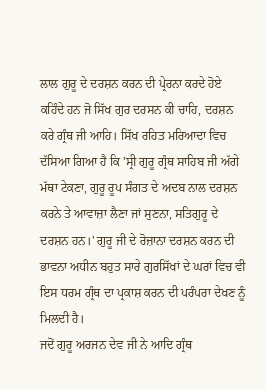ਲਾਲ ਗੁਰੂ ਦੇ ਦਰਸ਼ਨ ਕਰਨ ਦੀ ਪ੍ਰੇਰਨਾ ਕਰਦੇ ਹੋਏ ਕਹਿੰਦੇ ਹਨ ਜੋ ਸਿੱਖ ਗੁਰ ਦਰਸਨ ਕੀ ਚਾਹਿ, ਦਰਸ਼ਨ ਕਰੇ ਗ੍ਰੰਥ ਜੀ ਆਹਿ। ਸਿੱਖ ਰਹਿਤ ਮਰਿਆਦਾ ਵਿਚ ਦੱਸਿਆ ਗਿਆ ਹੈ ਕਿ 'ਸ੍ਰੀ ਗੁਰੂ ਗ੍ਰੰਥ ਸਾਹਿਬ ਜੀ ਅੱਗੇ ਮੱਥਾ ਟੇਕਣਾ, ਗੁਰੂ ਰੂਪ ਸੰਗਤ ਦੇ ਅਦਬ ਨਾਲ ਦਰਸ਼ਨ ਕਰਨੇ ਤੇ ਆਵਾਜ਼ਾ ਲੈਣਾ ਜਾਂ ਸੁਣਨਾ, ਸਤਿਗੁਰੂ ਦੇ ਦਰਸ਼ਨ ਹਨ।' ਗੁਰੂ ਜੀ ਦੇ ਰੋਜ਼ਾਨਾ ਦਰਸ਼ਨ ਕਰਨ ਦੀ ਭਾਵਨਾ ਅਧੀਨ ਬਹੁਤ ਸਾਰੇ ਗੁਰਸਿੱਖਾਂ ਦੇ ਘਰਾਂ ਵਿਚ ਵੀ ਇਸ ਧਰਮ ਗ੍ਰੰਥ ਦਾ ਪ੍ਰਕਾਸ਼ ਕਰਨ ਦੀ ਪਰੰਪਰਾ ਦੇਖਣ ਨੂੰ ਮਿਲਦੀ ਹੈ।
ਜਦੋਂ ਗੁਰੂ ਅਰਜਨ ਦੇਵ ਜੀ ਨੇ ਆਦਿ ਗ੍ਰੰਥ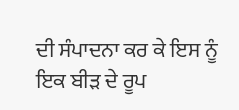ਦੀ ਸੰਪਾਦਨਾ ਕਰ ਕੇ ਇਸ ਨੂੰ ਇਕ ਬੀੜ ਦੇ ਰੂਪ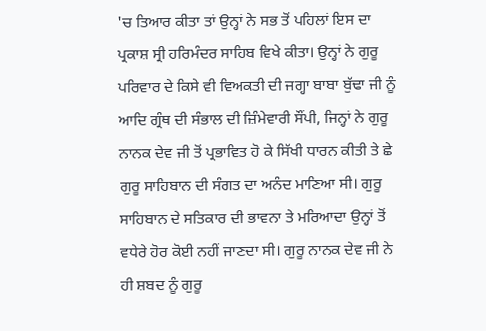'ਚ ਤਿਆਰ ਕੀਤਾ ਤਾਂ ਉਨ੍ਹਾਂ ਨੇ ਸਭ ਤੋਂ ਪਹਿਲਾਂ ਇਸ ਦਾ ਪ੍ਰਕਾਸ਼ ਸ੍ਰੀ ਹਰਿਮੰਦਰ ਸਾਹਿਬ ਵਿਖੇ ਕੀਤਾ। ਉਨ੍ਹਾਂ ਨੇ ਗੁਰੂ ਪਰਿਵਾਰ ਦੇ ਕਿਸੇ ਵੀ ਵਿਅਕਤੀ ਦੀ ਜਗ੍ਹਾ ਬਾਬਾ ਬੁੱਢਾ ਜੀ ਨੂੰ ਆਦਿ ਗ੍ਰੰਥ ਦੀ ਸੰਭਾਲ ਦੀ ਜ਼ਿੰਮੇਵਾਰੀ ਸੌਂਪੀ, ਜਿਨ੍ਹਾਂ ਨੇ ਗੁਰੂ ਨਾਨਕ ਦੇਵ ਜੀ ਤੋਂ ਪ੍ਰਭਾਵਿਤ ਹੋ ਕੇ ਸਿੱਖੀ ਧਾਰਨ ਕੀਤੀ ਤੇ ਛੇ ਗੁਰੂ ਸਾਹਿਬਾਨ ਦੀ ਸੰਗਤ ਦਾ ਅਨੰਦ ਮਾਣਿਆ ਸੀ। ਗੁਰੂ ਸਾਹਿਬਾਨ ਦੇ ਸਤਿਕਾਰ ਦੀ ਭਾਵਨਾ ਤੇ ਮਰਿਆਦਾ ਉਨ੍ਹਾਂ ਤੋਂ ਵਧੇਰੇ ਹੋਰ ਕੋਈ ਨਹੀਂ ਜਾਣਦਾ ਸੀ। ਗੁਰੂ ਨਾਨਕ ਦੇਵ ਜੀ ਨੇ ਹੀ ਸ਼ਬਦ ਨੂੰ ਗੁਰੂ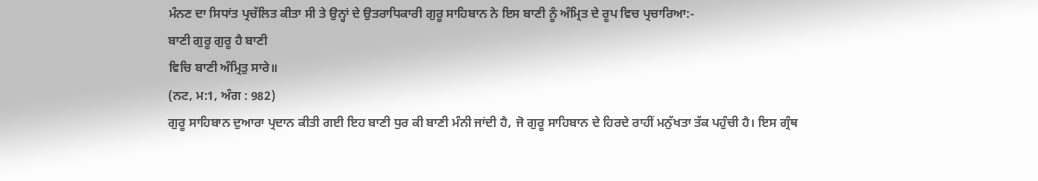ਮੰਨਣ ਦਾ ਸਿਧਾਂਤ ਪ੍ਰਚੱਲਿਤ ਕੀਤਾ ਸੀ ਤੇ ਉਨ੍ਹਾਂ ਦੇ ਉਤਰਾਧਿਕਾਰੀ ਗੁਰੂ ਸਾਹਿਬਾਨ ਨੇ ਇਸ ਬਾਣੀ ਨੂੰ ਅੰਮ੍ਰਿਤ ਦੇ ਰੂਪ ਵਿਚ ਪ੍ਰਚਾਰਿਆ:-
ਬਾਣੀ ਗੁਰੂ ਗੁਰੂ ਹੈ ਬਾਣੀ
ਵਿਚਿ ਬਾਣੀ ਅੰਮ੍ਰਿਤੁ ਸਾਰੇ॥
(ਨਟ, ਮ:1, ਅੰਗ : 982)
ਗੁਰੂ ਸਾਹਿਬਾਨ ਦੁਆਰਾ ਪ੍ਰਦਾਨ ਕੀਤੀ ਗਈ ਇਹ ਬਾਣੀ ਧੁਰ ਕੀ ਬਾਣੀ ਮੰਨੀ ਜਾਂਦੀ ਹੈ, ਜੋ ਗੁਰੂ ਸਾਹਿਬਾਨ ਦੇ ਹਿਰਦੇ ਰਾਹੀਂ ਮਨੁੱਖਤਾ ਤੱਕ ਪਹੁੰਚੀ ਹੈ। ਇਸ ਗ੍ਰੰਥ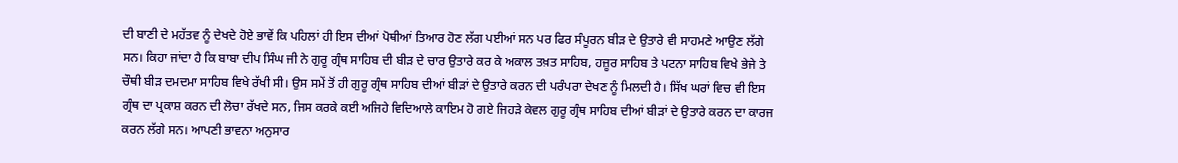ਦੀ ਬਾਣੀ ਦੇ ਮਹੱਤਵ ਨੂੰ ਦੇਖਦੇ ਹੋਏ ਭਾਵੇਂ ਕਿ ਪਹਿਲਾਂ ਹੀ ਇਸ ਦੀਆਂ ਪੋਥੀਆਂ ਤਿਆਰ ਹੋਣ ਲੱਗ ਪਈਆਂ ਸਨ ਪਰ ਫਿਰ ਸੰਪੂਰਨ ਬੀੜ ਦੇ ਉਤਾਰੇ ਵੀ ਸਾਹਮਣੇ ਆਉਣ ਲੱਗੇ ਸਨ। ਕਿਹਾ ਜਾਂਦਾ ਹੈ ਕਿ ਬਾਬਾ ਦੀਪ ਸਿੰਘ ਜੀ ਨੇ ਗੁਰੂ ਗ੍ਰੰਥ ਸਾਹਿਬ ਦੀ ਬੀੜ ਦੇ ਚਾਰ ਉਤਾਰੇ ਕਰ ਕੇ ਅਕਾਲ ਤਖ਼ਤ ਸਾਹਿਬ, ਹਜ਼ੂਰ ਸਾਹਿਬ ਤੇ ਪਟਨਾ ਸਾਹਿਬ ਵਿਖੇ ਭੇਜੇ ਤੇ ਚੌਥੀ ਬੀੜ ਦਮਦਮਾ ਸਾਹਿਬ ਵਿਖੇ ਰੱਖੀ ਸੀ। ਉਸ ਸਮੇਂ ਤੋਂ ਹੀ ਗੁਰੂ ਗ੍ਰੰਥ ਸਾਹਿਬ ਦੀਆਂ ਬੀੜਾਂ ਦੇ ਉਤਾਰੇ ਕਰਨ ਦੀ ਪਰੰਪਰਾ ਦੇਖਣ ਨੂੰ ਮਿਲਦੀ ਹੈ। ਸਿੱਖ ਘਰਾਂ ਵਿਚ ਵੀ ਇਸ ਗ੍ਰੰਥ ਦਾ ਪ੍ਰਕਾਸ਼ ਕਰਨ ਦੀ ਲੋਚਾ ਰੱਖਦੇ ਸਨ, ਜਿਸ ਕਰਕੇ ਕਈ ਅਜਿਹੇ ਵਿਦਿਆਲੇ ਕਾਇਮ ਹੋ ਗਏ ਜਿਹੜੇ ਕੇਵਲ ਗੁਰੂ ਗ੍ਰੰਥ ਸਾਹਿਬ ਦੀਆਂ ਬੀੜਾਂ ਦੇ ਉਤਾਰੇ ਕਰਨ ਦਾ ਕਾਰਜ ਕਰਨ ਲੱਗੇ ਸਨ। ਆਪਣੀ ਭਾਵਨਾ ਅਨੁਸਾਰ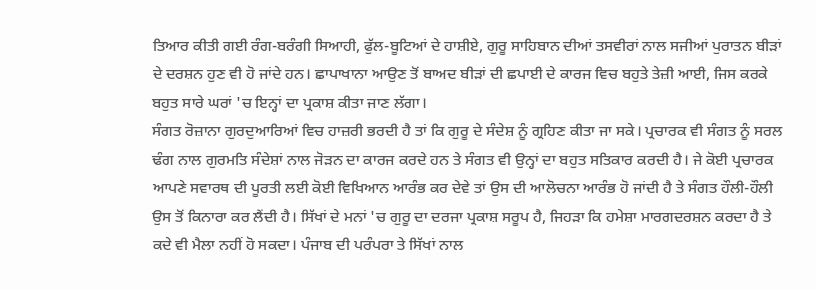ਤਿਆਰ ਕੀਤੀ ਗਈ ਰੰਗ-ਬਰੰਗੀ ਸਿਆਹੀ, ਫੁੱਲ-ਬੂਟਿਆਂ ਦੇ ਹਾਸ਼ੀਏ, ਗੁਰੂ ਸਾਹਿਬਾਨ ਦੀਆਂ ਤਸਵੀਰਾਂ ਨਾਲ ਸਜੀਆਂ ਪੁਰਾਤਨ ਬੀੜਾਂ ਦੇ ਦਰਸ਼ਨ ਹੁਣ ਵੀ ਹੋ ਜਾਂਦੇ ਹਨ। ਛਾਪਾਖਾਨਾ ਆਉਣ ਤੋਂ ਬਾਅਦ ਬੀੜਾਂ ਦੀ ਛਪਾਈ ਦੇ ਕਾਰਜ ਵਿਚ ਬਹੁਤੇ ਤੇਜ਼ੀ ਆਈ, ਜਿਸ ਕਰਕੇ ਬਹੁਤ ਸਾਰੇ ਘਰਾਂ 'ਚ ਇਨ੍ਹਾਂ ਦਾ ਪ੍ਰਕਾਸ਼ ਕੀਤਾ ਜਾਣ ਲੱਗਾ।
ਸੰਗਤ ਰੋਜ਼ਾਨਾ ਗੁਰਦੁਆਰਿਆਂ ਵਿਚ ਹਾਜ਼ਰੀ ਭਰਦੀ ਹੈ ਤਾਂ ਕਿ ਗੁਰੂ ਦੇ ਸੰਦੇਸ਼ ਨੂੰ ਗ੍ਰਹਿਣ ਕੀਤਾ ਜਾ ਸਕੇ। ਪ੍ਰਚਾਰਕ ਵੀ ਸੰਗਤ ਨੂੰ ਸਰਲ ਢੰਗ ਨਾਲ ਗੁਰਮਤਿ ਸੰਦੇਸ਼ਾਂ ਨਾਲ ਜੋੜਨ ਦਾ ਕਾਰਜ ਕਰਦੇ ਹਨ ਤੇ ਸੰਗਤ ਵੀ ਉਨ੍ਹਾਂ ਦਾ ਬਹੁਤ ਸਤਿਕਾਰ ਕਰਦੀ ਹੈ। ਜੇ ਕੋਈ ਪ੍ਰਚਾਰਕ ਆਪਣੇ ਸਵਾਰਥ ਦੀ ਪੂਰਤੀ ਲਈ ਕੋਈ ਵਿਖਿਆਨ ਆਰੰਭ ਕਰ ਦੇਵੇ ਤਾਂ ਉਸ ਦੀ ਆਲੋਚਨਾ ਆਰੰਭ ਹੋ ਜਾਂਦੀ ਹੈ ਤੇ ਸੰਗਤ ਹੌਲੀ-ਹੌਲੀ ਉਸ ਤੋਂ ਕਿਨਾਰਾ ਕਰ ਲੈਂਦੀ ਹੈ। ਸਿੱਖਾਂ ਦੇ ਮਨਾਂ 'ਚ ਗੁਰੂ ਦਾ ਦਰਜਾ ਪ੍ਰਕਾਸ਼ ਸਰੂਪ ਹੈ, ਜਿਹੜਾ ਕਿ ਹਮੇਸ਼ਾ ਮਾਰਗਦਰਸ਼ਨ ਕਰਦਾ ਹੈ ਤੇ ਕਦੇ ਵੀ ਮੈਲਾ ਨਹੀਂ ਹੋ ਸਕਦਾ। ਪੰਜਾਬ ਦੀ ਪਰੰਪਰਾ ਤੇ ਸਿੱਖਾਂ ਨਾਲ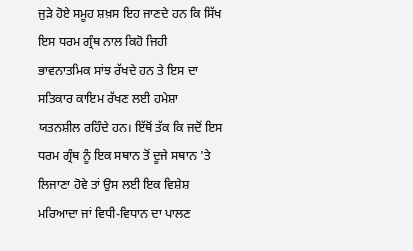ਜੁੜੇ ਹੋਏ ਸਮੂਹ ਸ਼ਖ਼ਸ ਇਹ ਜਾਣਦੇ ਹਨ ਕਿ ਸਿੱਖ ਇਸ ਧਰਮ ਗ੍ਰੰਥ ਨਾਲ ਕਿਹੋ ਜਿਹੀ ਭਾਵਨਾਤਮਿਕ ਸਾਂਝ ਰੱਖਦੇ ਹਨ ਤੇ ਇਸ ਦਾ ਸਤਿਕਾਰ ਕਾਇਮ ਰੱਖਣ ਲਈ ਹਮੇਸ਼ਾ ਯਤਨਸ਼ੀਲ ਰਹਿੰਦੇ ਹਨ। ਇੱਥੋਂ ਤੱਕ ਕਿ ਜਦੋਂ ਇਸ ਧਰਮ ਗ੍ਰੰਥ ਨੂੰ ਇਕ ਸਥਾਨ ਤੋਂ ਦੂਜੇ ਸਥਾਨ 'ਤੇ ਲਿਜਾਣਾ ਹੋਵੇ ਤਾਂ ਉਸ ਲਈ ਇਕ ਵਿਸ਼ੇਸ਼ ਮਰਿਆਦਾ ਜਾਂ ਵਿਧੀ-ਵਿਧਾਨ ਦਾ ਪਾਲਣ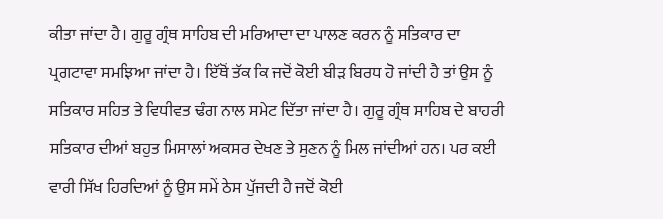ਕੀਤਾ ਜਾਂਦਾ ਹੈ। ਗੁਰੂ ਗ੍ਰੰਥ ਸਾਹਿਬ ਦੀ ਮਰਿਆਦਾ ਦਾ ਪਾਲਣ ਕਰਨ ਨੂੰ ਸਤਿਕਾਰ ਦਾ ਪ੍ਰਗਟਾਵਾ ਸਮਝਿਆ ਜਾਂਦਾ ਹੈ। ਇੱਥੋਂ ਤੱਕ ਕਿ ਜਦੋਂ ਕੋਈ ਬੀੜ ਬਿਰਧ ਹੋ ਜਾਂਦੀ ਹੈ ਤਾਂ ਉਸ ਨੂੰ ਸਤਿਕਾਰ ਸਹਿਤ ਤੇ ਵਿਧੀਵਤ ਢੰਗ ਨਾਲ ਸਮੇਟ ਦਿੱਤਾ ਜਾਂਦਾ ਹੈ। ਗੁਰੂ ਗ੍ਰੰਥ ਸਾਹਿਬ ਦੇ ਬਾਹਰੀ ਸਤਿਕਾਰ ਦੀਆਂ ਬਹੁਤ ਮਿਸਾਲਾਂ ਅਕਸਰ ਦੇਖਣ ਤੇ ਸੁਣਨ ਨੂੰ ਮਿਲ ਜਾਂਦੀਆਂ ਹਨ। ਪਰ ਕਈ ਵਾਰੀ ਸਿੱਖ ਹਿਰਦਿਆਂ ਨੂੰ ਉਸ ਸਮੇਂ ਠੇਸ ਪੁੱਜਦੀ ਹੈ ਜਦੋਂ ਕੋਈ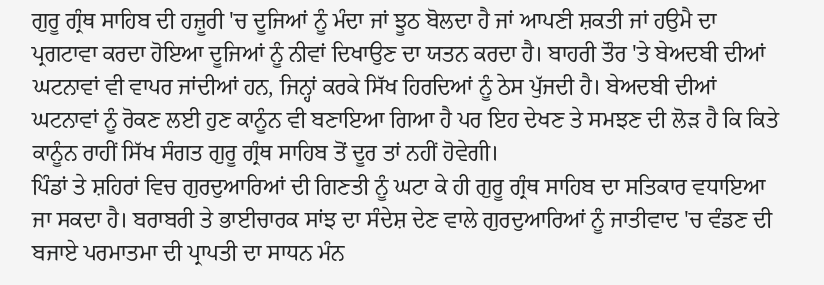ਗੁਰੂ ਗ੍ਰੰਥ ਸਾਹਿਬ ਦੀ ਹਜ਼ੂਰੀ 'ਚ ਦੂਜਿਆਂ ਨੂੰ ਮੰਦਾ ਜਾਂ ਝੂਠ ਬੋਲਦਾ ਹੈ ਜਾਂ ਆਪਣੀ ਸ਼ਕਤੀ ਜਾਂ ਹਉਮੈ ਦਾ ਪ੍ਰਗਟਾਵਾ ਕਰਦਾ ਹੋਇਆ ਦੂਜਿਆਂ ਨੂੰ ਨੀਵਾਂ ਦਿਖਾਉਣ ਦਾ ਯਤਨ ਕਰਦਾ ਹੈ। ਬਾਹਰੀ ਤੌਰ 'ਤੇ ਬੇਅਦਬੀ ਦੀਆਂ ਘਟਨਾਵਾਂ ਵੀ ਵਾਪਰ ਜਾਂਦੀਆਂ ਹਨ, ਜਿਨ੍ਹਾਂ ਕਰਕੇ ਸਿੱਖ ਹਿਰਦਿਆਂ ਨੂੰ ਠੇਸ ਪੁੱਜਦੀ ਹੈ। ਬੇਅਦਬੀ ਦੀਆਂ ਘਟਨਾਵਾਂ ਨੂੰ ਰੋਕਣ ਲਈ ਹੁਣ ਕਾਨੂੰਨ ਵੀ ਬਣਾਇਆ ਗਿਆ ਹੈ ਪਰ ਇਹ ਦੇਖਣ ਤੇ ਸਮਝਣ ਦੀ ਲੋੜ ਹੈ ਕਿ ਕਿਤੇ ਕਾਨੂੰਨ ਰਾਹੀਂ ਸਿੱਖ ਸੰਗਤ ਗੁਰੂ ਗ੍ਰੰਥ ਸਾਹਿਬ ਤੋਂ ਦੂਰ ਤਾਂ ਨਹੀਂ ਹੋਵੇਗੀ।
ਪਿੰਡਾਂ ਤੇ ਸ਼ਹਿਰਾਂ ਵਿਚ ਗੁਰਦੁਆਰਿਆਂ ਦੀ ਗਿਣਤੀ ਨੂੰ ਘਟਾ ਕੇ ਹੀ ਗੁਰੂ ਗ੍ਰੰਥ ਸਾਹਿਬ ਦਾ ਸਤਿਕਾਰ ਵਧਾਇਆ ਜਾ ਸਕਦਾ ਹੈ। ਬਰਾਬਰੀ ਤੇ ਭਾਈਚਾਰਕ ਸਾਂਝ ਦਾ ਸੰਦੇਸ਼ ਦੇਣ ਵਾਲੇ ਗੁਰਦੁਆਰਿਆਂ ਨੂੰ ਜਾਤੀਵਾਦ 'ਚ ਵੰਡਣ ਦੀ ਬਜਾਏ ਪਰਮਾਤਮਾ ਦੀ ਪ੍ਰਾਪਤੀ ਦਾ ਸਾਧਨ ਮੰਨ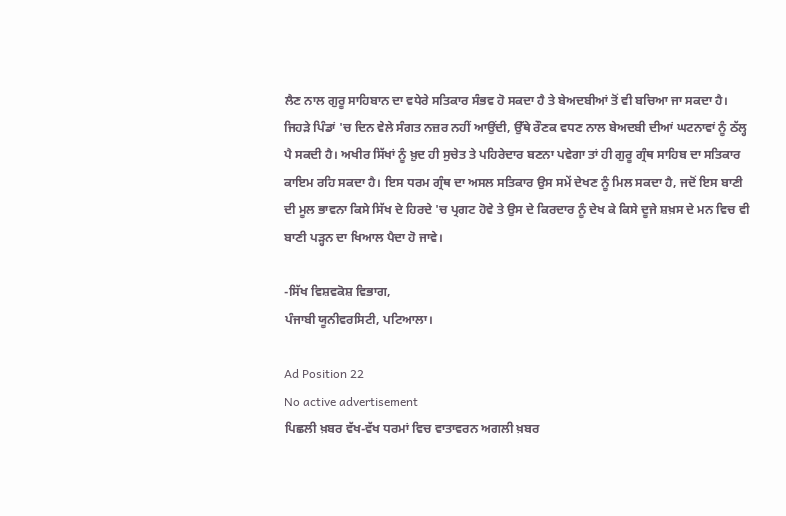ਲੈਣ ਨਾਲ ਗੁਰੂ ਸਾਹਿਬਾਨ ਦਾ ਵਧੇਰੇ ਸਤਿਕਾਰ ਸੰਭਵ ਹੋ ਸਕਦਾ ਹੈ ਤੇ ਬੇਅਦਬੀਆਂ ਤੋਂ ਵੀ ਬਚਿਆ ਜਾ ਸਕਦਾ ਹੈ। ਜਿਹੜੇ ਪਿੰਡਾਂ 'ਚ ਦਿਨ ਵੇਲੇ ਸੰਗਤ ਨਜ਼ਰ ਨਹੀਂ ਆਉਂਦੀ, ਉੱਥੇ ਰੌਣਕ ਵਧਣ ਨਾਲ ਬੇਅਦਬੀ ਦੀਆਂ ਘਟਨਾਵਾਂ ਨੂੰ ਠੱਲ੍ਹ ਪੈ ਸਕਦੀ ਹੈ। ਅਖੀਰ ਸਿੱਖਾਂ ਨੂੰ ਖ਼ੁਦ ਹੀ ਸੁਚੇਤ ਤੇ ਪਹਿਰੇਦਾਰ ਬਣਨਾ ਪਵੇਗਾ ਤਾਂ ਹੀ ਗੁਰੂ ਗ੍ਰੰਥ ਸਾਹਿਬ ਦਾ ਸਤਿਕਾਰ ਕਾਇਮ ਰਹਿ ਸਕਦਾ ਹੈ। ਇਸ ਧਰਮ ਗ੍ਰੰਥ ਦਾ ਅਸਲ ਸਤਿਕਾਰ ਉਸ ਸਮੇਂ ਦੇਖਣ ਨੂੰ ਮਿਲ ਸਕਦਾ ਹੈ, ਜਦੋਂ ਇਸ ਬਾਣੀ ਦੀ ਮੂਲ ਭਾਵਨਾ ਕਿਸੇ ਸਿੱਖ ਦੇ ਹਿਰਦੇ 'ਚ ਪ੍ਰਗਟ ਹੋਵੇ ਤੇ ਉਸ ਦੇ ਕਿਰਦਾਰ ਨੂੰ ਦੇਖ ਕੇ ਕਿਸੇ ਦੂਜੇ ਸ਼ਖ਼ਸ ਦੇ ਮਨ ਵਿਚ ਵੀ ਬਾਣੀ ਪੜ੍ਹਨ ਦਾ ਖਿਆਲ ਪੈਦਾ ਹੋ ਜਾਵੇ।

-ਸਿੱਖ ਵਿਸ਼ਵਕੋਸ਼ ਵਿਭਾਗ,
ਪੰਜਾਬੀ ਯੂਨੀਵਰਸਿਟੀ, ਪਟਿਆਲਾ।

Ad Position 22
No active advertisement
ਪਿਛਲੀ ਖ਼ਬਰ ਵੱਖ-ਵੱਖ ਧਰਮਾਂ ਵਿਚ ਵਾਤਾਵਰਨ ਅਗਲੀ ਖ਼ਬਰ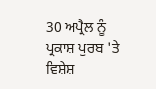30 ਅਪ੍ਰੈਲ ਨੂੰ ਪ੍ਰਕਾਸ਼ ਪੁਰਬ 'ਤੇ ਵਿਸ਼ੇਸ਼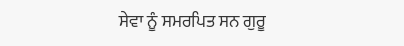ਸੇਵਾ ਨੂੰ ਸਮਰਪਿਤ ਸਨ ਗੁਰੂ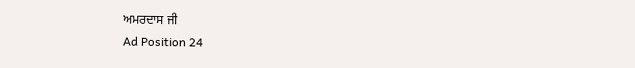ਅਮਰਦਾਸ ਜੀ
Ad Position 24